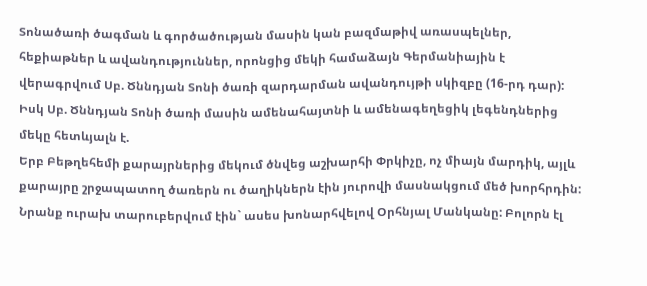Տոնածառի ծագման և գործածության մասին կան բազմաթիվ առասպելներ, հեքիաթներ և ավանդություններ, որոնցից մեկի համաձայն Գերմանիային է վերագրվում Սբ. Ծննդյան Տոնի ծառի զարդարման ավանդույթի սկիզբը (16-րդ դար): Իսկ Սբ. Ծննդյան Տոնի ծառի մասին ամենահայտնի և ամենագեղեցիկ լեգենդներից մեկը հետևյալն է.
Երբ Բեթղեհեմի քարայրներից մեկում ծնվեց աշխարհի Փրկիչը, ոչ միայն մարդիկ, այլև քարայրը շրջապատող ծառերն ու ծաղիկներն էին յուրովի մասնակցում մեծ խորհրդին: Նրանք ուրախ տարուբերվում էին` ասես խոնարհվելով Օրհնյալ Մանկանը: Բոլորն էլ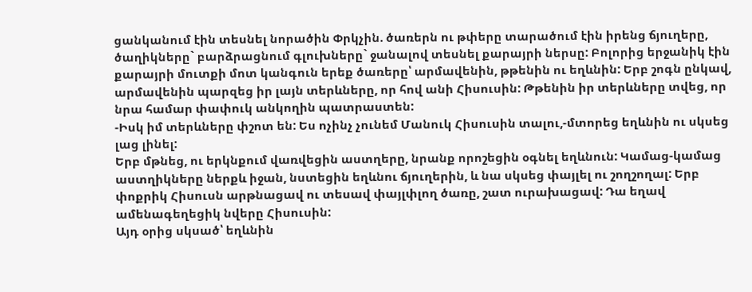ցանկանում էին տեսնել նորածին Փրկչին. ծառերն ու թփերը տարածում էին իրենց ճյուղերը, ծաղիկները` բարձրացնում գլուխները` ջանալով տեսնել քարայրի ներսը: Բոլորից երջանիկ էին քարայրի մուտքի մոտ կանգուն երեք ծառերը՝ արմավենին, թթենին ու եղևնին: Երբ շոգն ընկավ, արմավենին պարզեց իր լայն տերևները, որ հով անի Հիսուսին: Թթենին իր տերևները տվեց, որ նրա համար փափուկ անկողին պատրաստեն:
-Իսկ իմ տերևները փշոտ են: Ես ոչինչ չունեմ Մանուկ Հիսուսին տալու,-մտորեց եղևնին ու սկսեց լաց լինել:
Երբ մթնեց, ու երկնքում վառվեցին աստղերը, նրանք որոշեցին օգնել եղևնուն: Կամաց-կամաց աստղիկները ներքև իջան, նստեցին եղևնու ճյուղերին, և նա սկսեց փայլել ու շողշողալ: Երբ փոքրիկ Հիսուսն արթնացավ ու տեսավ փայլփլող ծառը, շատ ուրախացավ: Դա եղավ ամենագեղեցիկ նվերը Հիսուսին:
Այդ օրից սկսած՝ եղևնին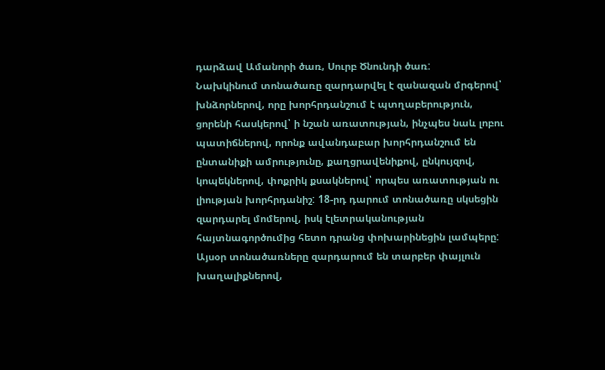դարձավ Ամանորի ծառ, Սուրբ Ծնունդի ծառ:
Նախկինում տոնածառը զարդարվել է զանազան մրգերով՝ խնձորներով, որը խորհրդանշում է պտղաբերություն, ցորենի հասկերով՝ ի նշան առատության, ինչպես նաև լոբու պատիճներով, որոնք ավանդաբար խորհրդանշում են ընտանիքի ամրությունը, քաղցրավենիքով, ընկույզով, կոպեկներով, փոքրիկ քսակներով՝ որպես առատության ու լիության խորհրդանիշ: 18-րդ դարում տոնածառը սկսեցին զարդարել մոմերով, իսկ էլետրականության հայտնագործումից հետո դրանց փոխարինեցին լամպերը: Այսօր տոնածառները զարդարում են տարբեր փայլուն խաղալիքներով,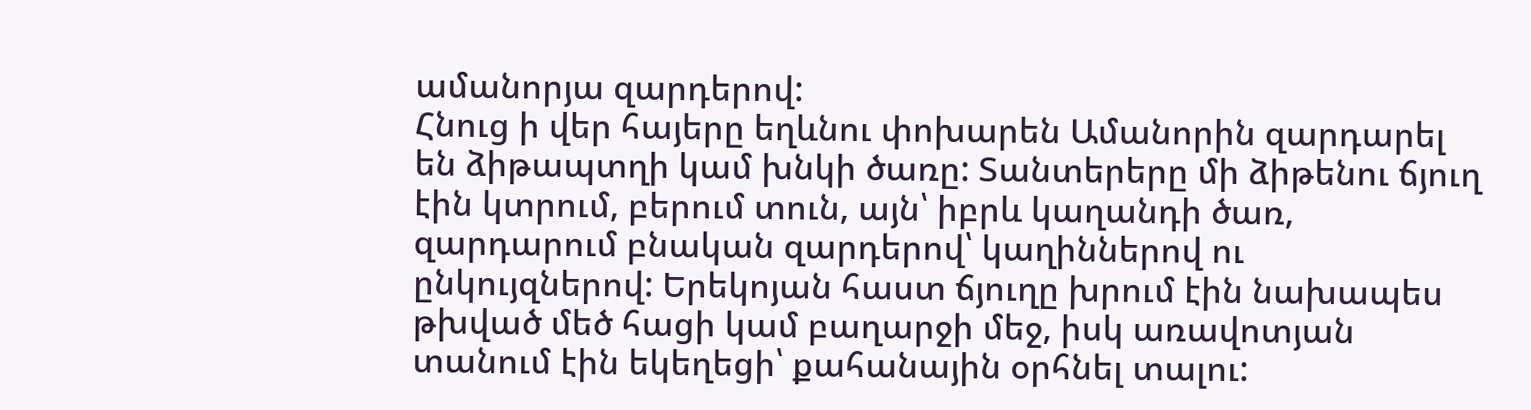ամանորյա զարդերով:
Հնուց ի վեր հայերը եղևնու փոխարեն Ամանորին զարդարել են ձիթապտղի կամ խնկի ծառը: Տանտերերը մի ձիթենու ճյուղ էին կտրում, բերում տուն, այն՝ իբրև կաղանդի ծառ, զարդարում բնական զարդերով՝ կաղիններով ու ընկույզներով: Երեկոյան հաստ ճյուղը խրում էին նախապես թխված մեծ հացի կամ բաղարջի մեջ, իսկ առավոտյան տանում էին եկեղեցի՝ քահանային օրհնել տալու: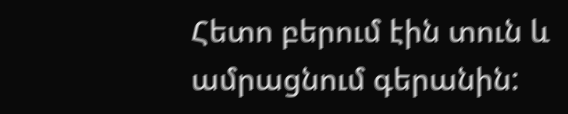Հետո բերում էին տուն և ամրացնում գերանին: